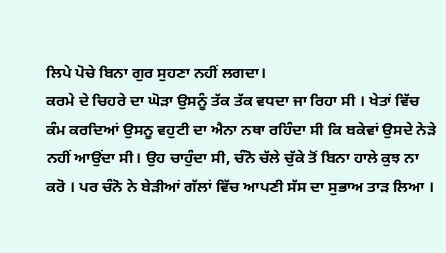ਲਿਪੇ ਪੋਚੇ ਬਿਨਾ ਗੁਰ ਸੁਹਣਾ ਨਹੀਂ ਲਗਦਾ।
ਕਰਮੇ ਦੇ ਚਿਹਰੇ ਦਾ ਘੋੜਾ ਉਸਨੂੰ ਤੱਕ ਤੱਕ ਵਧਦਾ ਜਾ ਰਿਹਾ ਸੀ । ਖੇਤਾਂ ਵਿੱਚ ਕੰਮ ਕਰਦਿਆਂ ਉਸਨੂ ਵਹੁਟੀ ਦਾ ਐਨਾ ਨਥਾ ਰਹਿੰਦਾ ਸੀ ਕਿ ਬਕੇਵਾਂ ਉਸਦੇ ਨੇੜੇ ਨਹੀਂ ਆਉਂਦਾ ਸੀ। ਉਹ ਚਾਹੁੰਦਾ ਸੀ, ਚੰਨੋ ਚੱਲੇ ਚੁੱਕੇ ਤੋਂ ਬਿਨਾ ਹਾਲੇ ਕੁਝ ਨਾ ਕਰੋ । ਪਰ ਚੰਨੋ ਨੇ ਬੇੜੀਆਂ ਗੱਲਾਂ ਵਿੱਚ ਆਪਣੀ ਸੱਸ ਦਾ ਸੁਭਾਅ ਤਾੜ ਲਿਆ ।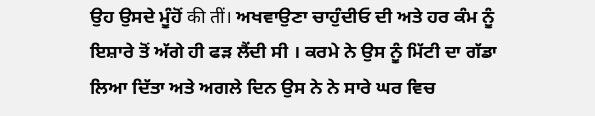ਉਹ ਉਸਦੇ ਮੂੰਹੋਂ की तीं। ਅਖਵਾਉਣਾ ਚਾਹੁੰਦੀਓ ਦੀ ਅਤੇ ਹਰ ਕੰਮ ਨੂੰ ਇਸ਼ਾਰੇ ਤੋਂ ਅੱਗੇ ਹੀ ਫੜ ਲੈਂਦੀ ਸੀ । ਕਰਮੇ ਨੇ ਉਸ ਨੂੰ ਮਿੱਟੀ ਦਾ ਗੱਡਾ ਲਿਆ ਦਿੱਤਾ ਅਤੇ ਅਗਲੇ ਦਿਨ ਉਸ ਨੇ ਨੇ ਸਾਰੇ ਘਰ ਵਿਚ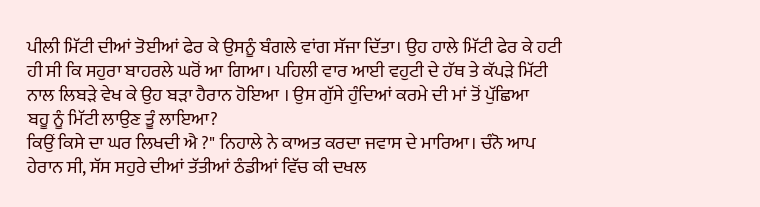ਪੀਲੀ ਮਿੱਟੀ ਦੀਆਂ ਤੋਈਆਂ ਫੇਰ ਕੇ ਉਸਨੂੰ ਬੰਗਲੇ ਵਾਂਗ ਸੱਜਾ ਦਿੱਤਾ। ਉਹ ਹਾਲੇ ਮਿੱਟੀ ਫੇਰ ਕੇ ਹਟੀ ਹੀ ਸੀ ਕਿ ਸਹੁਰਾ ਬਾਹਰਲੇ ਘਰੋਂ ਆ ਗਿਆ। ਪਹਿਲੀ ਵਾਰ ਆਈ ਵਹੁਟੀ ਦੇ ਹੱਥ ਤੇ ਕੱਪੜੇ ਮਿੱਟੀ ਨਾਲ ਲਿਬੜੇ ਵੇਖ ਕੇ ਉਹ ਬੜਾ ਹੈਰਾਨ ਹੋਇਆ । ਉਸ ਗੁੱਸੇ ਹੁੰਦਿਆਂ ਕਰਮੇ ਦੀ ਮਾਂ ਤੋਂ ਪੁੱਛਿਆ
ਬਹੂ ਨੂੰ ਮਿੱਟੀ ਲਾਉਣ ਤੂੰ ਲਾਇਆ?
ਕਿਉਂ ਕਿਸੇ ਦਾ ਘਰ ਲਿਖਦੀ ਐ ?" ਨਿਹਾਲੇ ਨੇ ਕਾਅਤ ਕਰਦਾ ਜਵਾਸ ਦੇ ਮਾਰਿਆ। ਚੰਨੋ ਆਪ ਹੇਰਾਨ ਸੀ, ਸੱਸ ਸਹੁਰੇ ਦੀਆਂ ਤੱਤੀਆਂ ਠੰਡੀਆਂ ਵਿੱਚ ਕੀ ਦਖਲ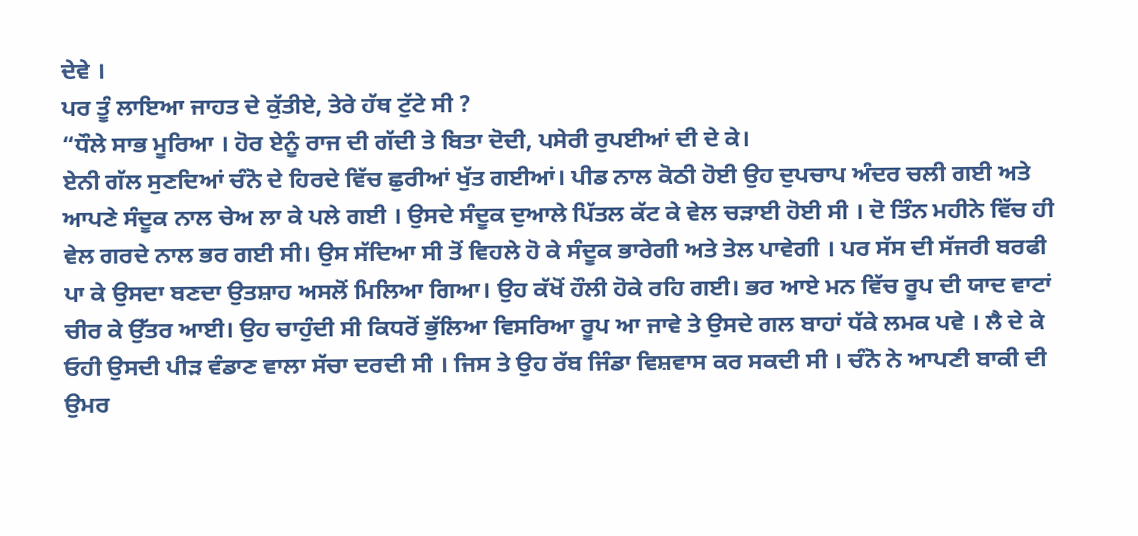ਦੇਵੇ ।
ਪਰ ਤੂੰ ਲਾਇਆ ਜਾਹਤ ਦੇ ਕੁੱਤੀਏ, ਤੇਰੇ ਹੱਥ ਟੁੱਟੇ ਸੀ ?
“ਧੌਲੇ ਸਾਭ ਮੂਰਿਆ । ਹੋਰ ਏਨੂੰ ਰਾਜ ਦੀ ਗੱਦੀ ਤੇ ਬਿਤਾ ਦੋਦੀ, ਪਸੇਰੀ ਰੁਪਈਆਂ ਦੀ ਦੇ ਕੇ।
ਏਨੀ ਗੱਲ ਸੁਣਦਿਆਂ ਚੰਨੋ ਦੇ ਹਿਰਦੇ ਵਿੱਚ ਛੁਰੀਆਂ ਖੁੱਤ ਗਈਆਂ। ਪੀਡ ਨਾਲ ਕੋਠੀ ਹੋਈ ਉਹ ਦੁਪਚਾਪ ਅੰਦਰ ਚਲੀ ਗਈ ਅਤੇ ਆਪਣੇ ਸੰਦੂਕ ਨਾਲ ਚੇਅ ਲਾ ਕੇ ਪਲੇ ਗਈ । ਉਸਦੇ ਸੰਦੂਕ ਦੁਆਲੇ ਪਿੱਤਲ ਕੱਟ ਕੇ ਵੇਲ ਚੜਾਈ ਹੋਈ ਸੀ । ਦੋ ਤਿੰਨ ਮਹੀਨੇ ਵਿੱਚ ਹੀ ਵੇਲ ਗਰਦੇ ਨਾਲ ਭਰ ਗਈ ਸੀ। ਉਸ ਸੱਦਿਆ ਸੀ ਤੋਂ ਵਿਹਲੇ ਹੋ ਕੇ ਸੰਦੂਕ ਭਾਰੇਗੀ ਅਤੇ ਤੇਲ ਪਾਵੇਗੀ । ਪਰ ਸੱਸ ਦੀ ਸੱਜਰੀ ਬਰਫੀ ਪਾ ਕੇ ਉਸਦਾ ਬਣਦਾ ਉਤਸ਼ਾਹ ਅਸਲੋਂ ਮਿਲਿਆ ਗਿਆ। ਉਹ ਕੱਖੋਂ ਹੌਲੀ ਹੋਕੇ ਰਹਿ ਗਈ। ਭਰ ਆਏ ਮਨ ਵਿੱਚ ਰੂਪ ਦੀ ਯਾਦ ਵਾਟਾਂ ਚੀਰ ਕੇ ਉੱਤਰ ਆਈ। ਉਹ ਚਾਹੁੰਦੀ ਸੀ ਕਿਧਰੋਂ ਭੁੱਲਿਆ ਵਿਸਰਿਆ ਰੂਪ ਆ ਜਾਵੇ ਤੇ ਉਸਦੇ ਗਲ ਬਾਹਾਂ ਧੱਕੇ ਲਮਕ ਪਵੇ । ਲੈ ਦੇ ਕੇ ਓਹੀ ਉਸਦੀ ਪੀੜ ਵੰਡਾਣ ਵਾਲਾ ਸੱਚਾ ਦਰਦੀ ਸੀ । ਜਿਸ ਤੇ ਉਹ ਰੱਬ ਜਿੰਡਾ ਵਿਸ਼ਵਾਸ ਕਰ ਸਕਦੀ ਸੀ । ਚੰਨੋ ਨੇ ਆਪਣੀ ਬਾਕੀ ਦੀ ਉਮਰ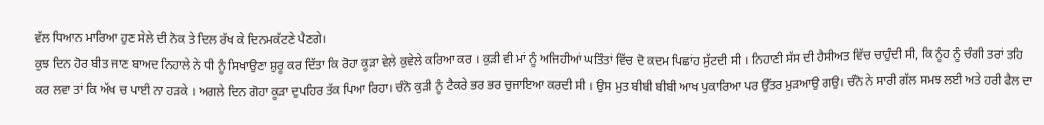ਵੱਲ ਧਿਆਨ ਮਾਰਿਆ ਹੁਣ ਸੇਲੇ ਦੀ ਨੋਕ ਤੇ ਦਿਲ ਰੱਖ ਕੇ ਦਿਨਮਕੱਟਣੇ ਪੈਣਗੇ।
ਕੁਝ ਦਿਨ ਹੋਰ ਬੀਤ ਜਾਣ ਬਾਅਦ ਨਿਹਾਲੇ ਨੇ ਧੀ ਨੂੰ ਸਿਖਾਉਣਾ ਸ਼ੁਰੂ ਕਰ ਦਿੱਤਾ ਕਿ ਰੋਹਾ ਕੂੜਾ ਵੇਲੇ ਕੁਵੇਲੇ ਕਰਿਆ ਕਰ । ਕੁੜੀ ਵੀ ਮਾਂ ਨੂੰ ਅਜਿਹੀਆਂ ਘਤਿੰਤਾਂ ਵਿੱਚ ਦੋ ਕਦਮ ਪਿਛਾਂਹ ਸੁੱਟਦੀ ਸੀ । ਨਿਹਾਣੀ ਸੱਸ ਦੀ ਹੈਸੀਅਤ ਵਿੱਚ ਚਾਹੁੰਦੀ ਸੀ, ਕਿ ਨੂੰਹ ਨੂੰ ਚੰਗੀ ਤਰਾਂ ਤਹਿ ਕਰ ਲਵਾ ਤਾਂ ਕਿ ਅੱਖ ਚ ਪਾਈ ਨਾ ਹੜਕੇ । ਅਗਲੇ ਦਿਨ ਗੋਹਾ ਕੂੜਾ ਦੁਪਹਿਰ ਤੱਕ ਪਿਆ ਰਿਹਾ। ਚੰਨੋ ਕੁੜੀ ਨੂੰ ਟੈਕਰੇ ਭਰ ਭਰ ਚੁਜਾਇਆ ਕਰਦੀ ਸੀ । ਉਸ ਮੁਤ ਬੀਬੀ ਬੀਬੀ ਆਖ ਪੁਕਾਰਿਆ ਪਰ ਉੱਤਰ ਮੁੜਆਉ ਗਉ। ਚੰਨੋ ਨੇ ਸਾਰੀ ਗੱਲ ਸਮਝ ਲਈ ਅਤੇ ਹਰੀ ਫੈਲ ਦਾ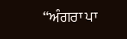“ਅੰਗਰਾ ਪਾ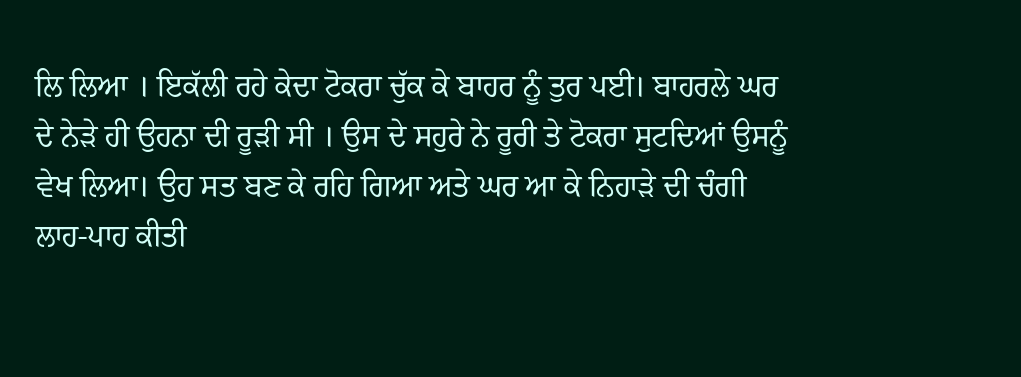ਲਿ ਲਿਆ । ਇਕੱਲੀ ਰਹੇ ਕੇਦਾ ਟੋਕਰਾ ਚੁੱਕ ਕੇ ਬਾਹਰ ਨੂੰ ਤੁਰ ਪਈ। ਬਾਹਰਲੇ ਘਰ ਦੇ ਨੇੜੇ ਹੀ ਉਹਨਾ ਦੀ ਰੂੜੀ ਸੀ । ਉਸ ਦੇ ਸਹੁਰੇ ਨੇ ਰੂਰੀ ਤੇ ਟੋਕਰਾ ਸੁਟਦਿਆਂ ਉਸਨੂੰ ਵੇਖ ਲਿਆ। ਉਹ ਸਤ ਬਣ ਕੇ ਰਹਿ ਗਿਆ ਅਤੇ ਘਰ ਆ ਕੇ ਨਿਹਾੜੇ ਦੀ ਚੰਗੀ ਲਾਹ-ਪਾਹ ਕੀਤੀ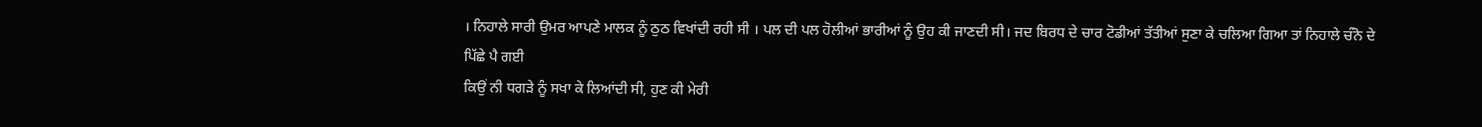। ਨਿਹਾਲੇ ਸਾਰੀ ਉਮਰ ਆਪਣੇ ਮਾਲਕ ਨੂੰ ਠੁਠ ਵਿਖਾਂਦੀ ਰਹੀ ਸੀ । ਪਲ ਦੀ ਪਲ ਹੋਲੀਆਂ ਭਾਰੀਆਂ ਨੂੰ ਉਹ ਕੀ ਜਾਣਦੀ ਸੀ। ਜਦ ਬਿਰਧ ਦੇ ਚਾਰ ਟੋਡੀਆਂ ਤੱਤੀਆਂ ਸੁਣਾ ਕੇ ਚਲਿਆ ਗਿਆ ਤਾਂ ਨਿਹਾਲੇ ਚੰਨੋ ਦੇ ਪਿੱਛੇ ਪੈ ਗਈ
ਕਿਉਂ ਨੀ ਧਗੜੇ ਨੂੰ ਸਖਾ ਕੇ ਲਿਆਂਦੀ ਸੀ, ਹੁਣ ਕੀ ਮੇਰੀ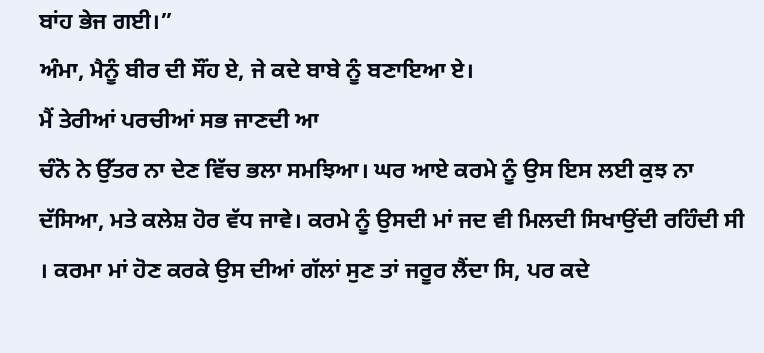ਬਾਂਹ ਭੇਜ ਗਈ।”
ਅੰਮਾ, ਮੈਨੂੰ ਬੀਰ ਦੀ ਸੌਂਹ ਏ, ਜੇ ਕਦੇ ਬਾਬੇ ਨੂੰ ਬਣਾਇਆ ਏ।
ਮੈਂ ਤੇਰੀਆਂ ਪਰਚੀਆਂ ਸਭ ਜਾਣਦੀ ਆ
ਚੰਨੋ ਨੇ ਉੱਤਰ ਨਾ ਦੇਣ ਵਿੱਚ ਭਲਾ ਸਮਝਿਆ। ਘਰ ਆਏ ਕਰਮੇ ਨੂੰ ਉਸ ਇਸ ਲਈ ਕੁਝ ਨਾ ਦੱਸਿਆ, ਮਤੇ ਕਲੇਸ਼ ਹੋਰ ਵੱਧ ਜਾਵੇ। ਕਰਮੇ ਨੂੰ ਉਸਦੀ ਮਾਂ ਜਦ ਵੀ ਮਿਲਦੀ ਸਿਖਾਉਂਦੀ ਰਹਿੰਦੀ ਸੀ । ਕਰਮਾ ਮਾਂ ਹੋਣ ਕਰਕੇ ਉਸ ਦੀਆਂ ਗੱਲਾਂ ਸੁਣ ਤਾਂ ਜਰੂਰ ਲੈਂਦਾ ਸਿ, ਪਰ ਕਦੇ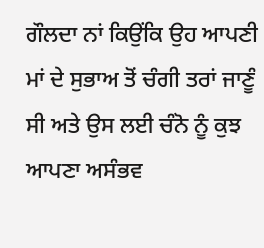ਗੌਲਦਾ ਨਾਂ ਕਿਉਂਕਿ ਉਹ ਆਪਣੀ ਮਾਂ ਦੇ ਸੁਭਾਅ ਤੋਂ ਚੰਗੀ ਤਰਾਂ ਜਾਣੂੰ ਸੀ ਅਤੇ ਉਸ ਲਈ ਚੰਨੋ ਨੂੰ ਕੁਝ ਆਪਣਾ ਅਸੰਭਵ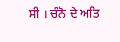ਸੀ । ਚੰਨੋ ਦੇ ਅਤਿ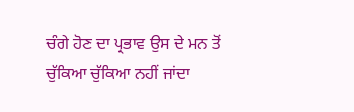ਚੰਗੇ ਹੋਣ ਦਾ ਪ੍ਰਭਾਵ ਉਸ ਦੇ ਮਨ ਤੋਂ ਚੁੱਕਿਆ ਚੁੱਕਿਆ ਨਹੀਂ ਜਾਂਦਾ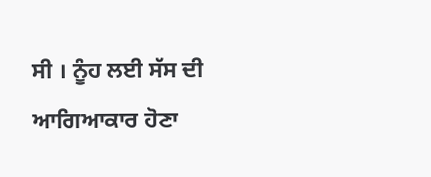ਸੀ । ਨੂੰਹ ਲਈ ਸੱਸ ਦੀ ਆਗਿਆਕਾਰ ਹੋਣਾ